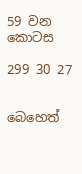59 වන කොටස

299 30 27


බෙහෙත්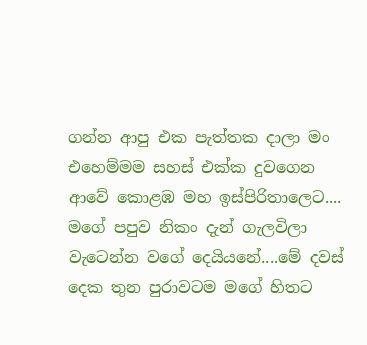ගන්න ආපු එක පැත්තක දාලා මං එහෙම්මම සහස් එක්ක දුවගෙන ආවේ කොළඹ මහ ඉස්පිරිතාලෙට.... මගේ පපුව නිකං දැන් ගැලවිලා වැටෙන්න වගේ දෙයියනේ....මේ දවස් දෙක තුන පුරාවටම මගේ හිතට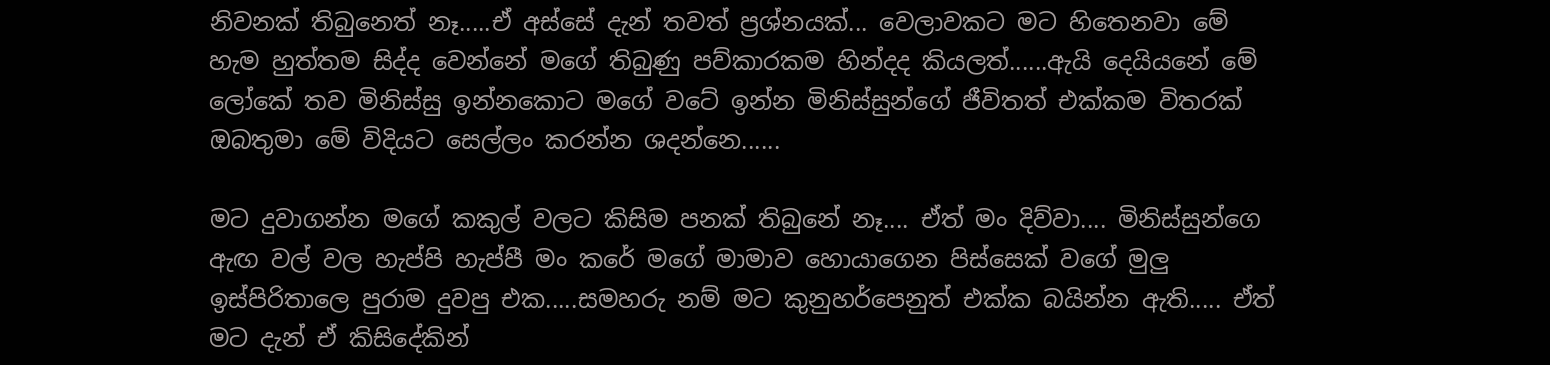නිවනක් තිබුනෙත් නෑ.....ඒ අස්සේ දැන් තවත් ප්‍රශ්නයක්... වෙලාවකට මට හිතෙනවා මේ හැම හුත්තම සිද්ද වෙන්නේ මගේ තිබුණු පව්කාරකම හින්දද කියලත්......ඇයි දෙයියනේ මේ ලෝකේ තව මිනිස්සු ඉන්නකොට මගේ වටේ ඉන්න මිනිස්සුන්ගේ ජීවිතත් එක්කම විතරක් ඔබතුමා මේ විදියට සෙල්ලං කරන්න ශදන්නෙ......

මට දුවාගන්න මගේ කකුල් වලට කිසිම පනක් තිබුනේ නෑ.... ඒත් මං දිව්වා.... මිනිස්සුන්ගෙ ඇඟ වල් වල හැප්පි හැප්පී මං කරේ මගේ මාමාව හොයාගෙන පිස්සෙක් වගේ මුලු ඉස්පිරිතාලෙ පුරාම දුවපු එක.....සමහරු නම් මට කුනුහර්පෙනුත් එක්ක බයින්න ඇති..... ඒත් මට දැන් ඒ කිසිදේකින්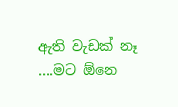ඇති වැඩක් නෑ ....මට ඕනෙ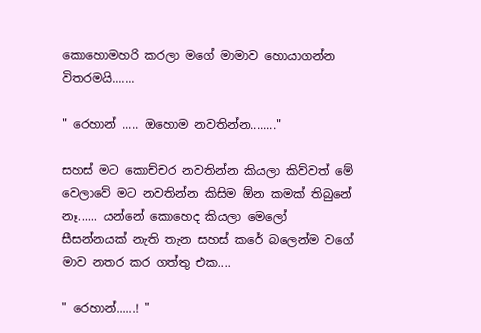කොහොමහරි කරලා මගේ මාමාව හොයාගන්න විතරමයි.......

" රෙහාන් ..... ඔහොම නවතින්න........"

සහස් මට කොච්චර නවතින්න කියලා කිව්වත් මේ වෙලාවේ මට නවතින්න කිසිම ඕන කමක් තිබුනේ නෑ...... යන්නේ කොහෙද කියලා මෙලෝ සීසන්නයක් නැති තැන සහස් කරේ බලෙන්ම වගේ මාව නතර කර ගත්තු එක....

" රෙහාන්......! "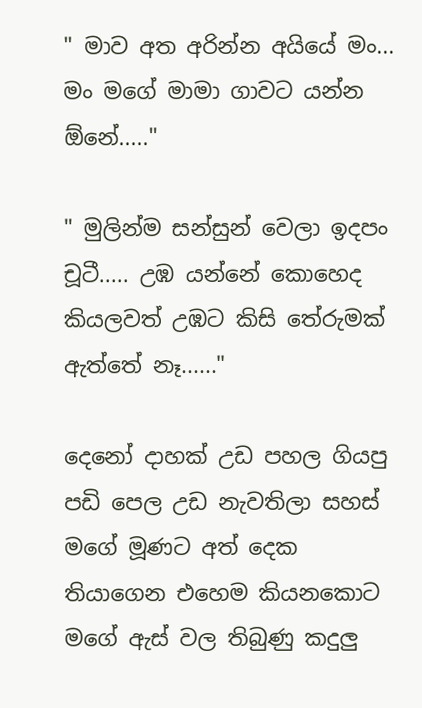" මාව අත අරින්න අයියේ මං... මං මගේ මාමා ගාවට යන්න ඕනේ....."

" මුලින්ම සන්සුන් වෙලා ඉදපං චූටී..... උඹ යන්නේ කොහෙද කියලවත් උඹට කිසි තේරුමක් ඇත්තේ නෑ......"

දෙනෝ දාහක් උඩ පහල ගියපු පඩි පෙල උඩ නැවතිලා සහස් මගේ මූණට අත් දෙක තියාගෙන එහෙම කියනකොට මගේ ඇස් වල තිබුණු කදුලු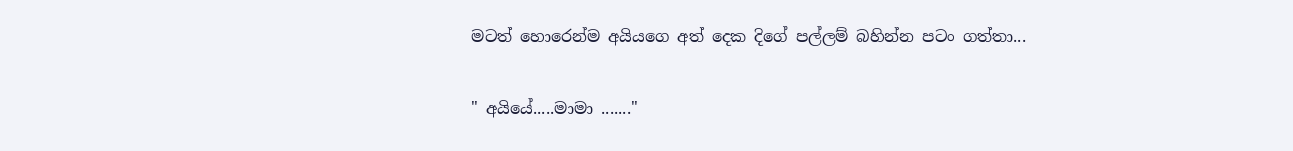මටත් හොරෙන්ම අයියගෙ අත් දෙක දිගේ පල්ලම් බහින්න පටං ගත්තා...

" අයියේ.....මාමා ......."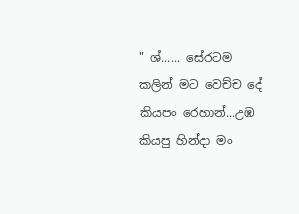" ශ්...... සේරටම කලින් මට වෙච්ච දේ කියපං රෙහාන්...උඹ කියපු හින්දා මං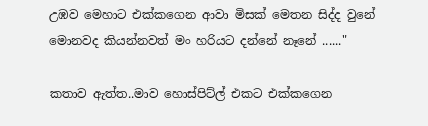උඹව මෙහාට එක්කගෙන ආවා මිසක් මෙතන සිද්ද වුනේ මොනවද කියන්නවත් මං හරියට දන්නේ නෑනේ ......"

කතාව ඇත්ත..මාව හොස්පිට්ල් එකට එක්කගෙන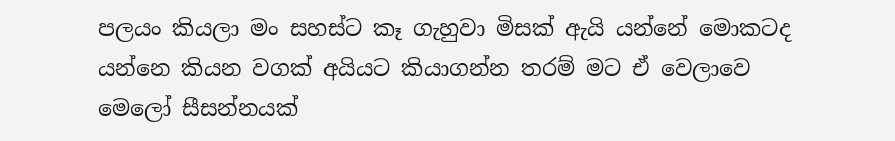පලයං කියලා මං සහස්ට කෑ ගැහුවා මිසක් ඇයි යන්නේ මොකටද යන්නෙ කියන වගක් අයියට කියාගන්න තරම් මට ඒ වෙලාවෙ මෙලෝ සීසන්නයක්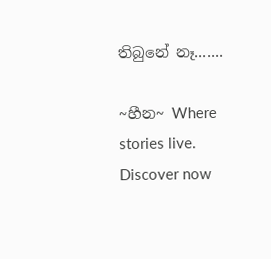තිබුනේ නෑ.......

~හීන~ Where stories live. Discover now